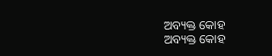ଅବ୍ୟକ୍ତ କୋହ
ଅବ୍ୟକ୍ତ କୋହ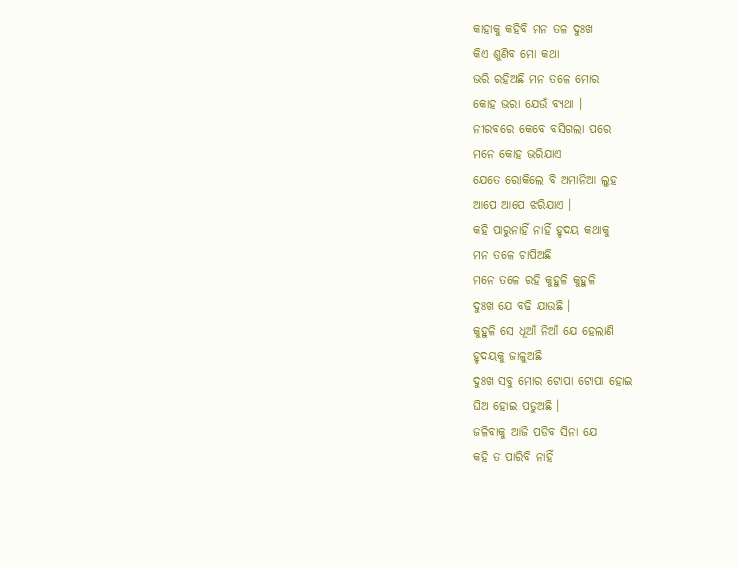କାହାକୁ କହିବି ମନ ତଳ ଦୁଃଖ
କିଏ ଶୁଣିବ ମୋ କଥା
ଭରି ରହିଅଛି ମନ ତଳେ ମୋର
କୋହ ଭରା ଯେଉଁ ବ୍ୟଥା ।
ନୀରବରେ କେବେ ବସିଗଲା ପରେ
ମନେ କୋହ ଭରିଯାଏ
ଯେତେ ରୋକିଲେ ବି ଅମାନିଆ ଲୁହ
ଆପେ ଆପେ ଝରିଯାଏ ।
କହି ପାରୁନାହିଁ ନାହିଁ ହୃଦୟ କଥାକୁ
ମନ ତଳେ ଚାପିଅଛି
ମନେ ତଳେ ରହି କୁହୁଳି କୁହୁଳି
ଦୁଃଖ ଯେ ବଢି ଯାଉଛି ।
କୁହୁଳି ସେ ଧୂଆଁ ନିଆଁ ଯେ ହେଲାଣି
ହୃଦୟକୁ ଜାଳୁଅଛି
ଦୁଃଖ ସବୁ ମୋର ଟୋପା ଟୋପା ହୋଇ
ଘିଅ ହୋଇ ପଡୁଅଛି ।
ଜଳିବାକୁ ଆଜି ପଡିବ ସିନା ଯେ
କହି ତ ପାରିବି ନାହିଁ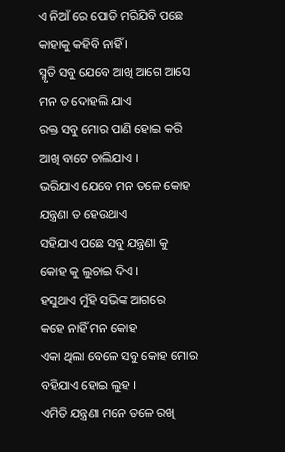ଏ ନିଆଁ ରେ ପୋଡି ମରିଯିବି ପଛେ
କାହାକୁ କହିବି ନାହିଁ ।
ସ୍ମୃତି ସବୁ ଯେବେ ଆଖି ଆଗେ ଆସେ
ମନ ତ ଦୋହଲି ଯାଏ
ରକ୍ତ ସବୁ ମୋର ପାଣି ହୋଇ କରି
ଆଖି ବାଟେ ଚାଲିଯାଏ ।
ଭରିଯାଏ ଯେବେ ମନ ତଳେ କୋହ
ଯନ୍ତ୍ରଣା ତ ହେଉଥାଏ
ସହିଯାଏ ପଛେ ସବୁ ଯନ୍ତ୍ରଣା କୁ
କୋହ କୁ ଲୁଚାଇ ଦିଏ ।
ହସୁଥାଏ ମୁଁହି ସଭିଙ୍କ ଆଗରେ
କହେ ନାହିଁ ମନ କୋହ
ଏକା ଥିଲା ବେଳେ ସବୁ କୋହ ମୋର
ବହିଯାଏ ହୋଇ ଲୁହ ।
ଏମିତି ଯନ୍ତ୍ରଣା ମନେ ତଳେ ରଖି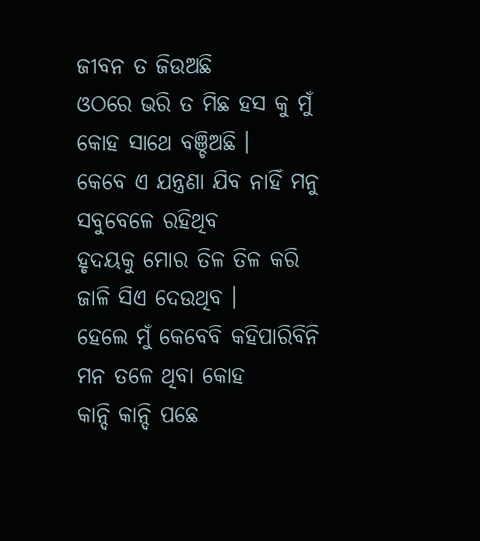ଜୀବନ ତ ଜିଉଅଛି
ଓଠରେ ଭରି ତ ମିଛ ହସ କୁ ମୁଁ
କୋହ ସାଥେ ବଞ୍ଚିଅଛି ।
କେବେ ଏ ଯନ୍ତ୍ରଣା ଯିବ ନାହିଁ ମନୁ
ସବୁବେଳେ ରହିଥିବ
ହୃଦୟକୁ ମୋର ତିଳ ତିଳ କରି
ଜାଳି ସିଏ ଦେଉଥିବ ।
ହେଲେ ମୁଁ କେବେବି କହିପାରିବିନି
ମନ ତଳେ ଥିବା କୋହ
କାନ୍ଦି କାନ୍ଦି ପଛେ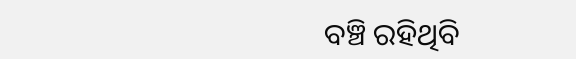ବଞ୍ଚି ରହିଥିବି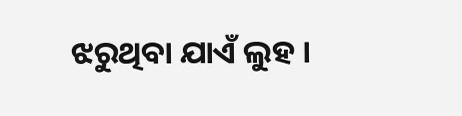ଝରୁଥିବା ଯାଏଁ ଲୁହ ।